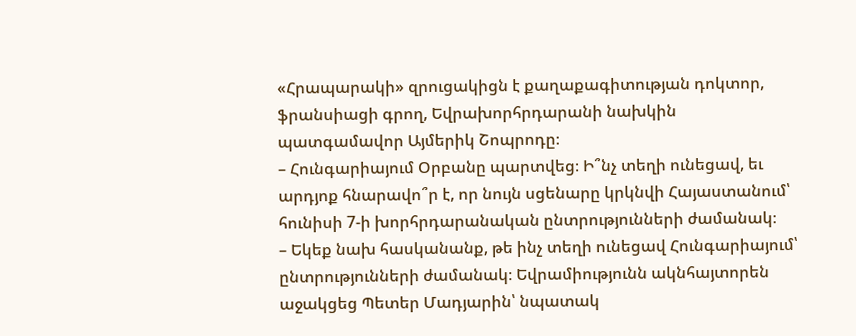«Հրապարակի» զրուցակիցն է քաղաքագիտության դոկտոր, ֆրանսիացի գրող, Եվրախորհրդարանի նախկին պատգամավոր Այմերիկ Շոպրոդը։
– Հունգարիայում Օրբանը պարտվեց։ Ի՞նչ տեղի ունեցավ, եւ արդյոք հնարավո՞ր է, որ նույն սցենարը կրկնվի Հայաստանում՝ հունիսի 7-ի խորհրդարանական ընտրությունների ժամանակ։
– Եկեք նախ հասկանանք, թե ինչ տեղի ունեցավ Հունգարիայում՝ ընտրությունների ժամանակ։ Եվրամիությունն ակնհայտորեն աջակցեց Պետեր Մադյարին՝ նպատակ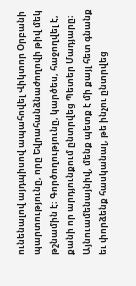ունենալով այդպիսով ապահովել Վիկտոր Օրբանի պարտությունը, որը Եվրահանձնաժողովի թիվ մեկ թշնամին է։ Գործողությունը, կարծես, հաջողվել է, քանի որ արդյունքում ընտրվեց Պետեր Մադյարը։ Այնուամենայնիվ, մենք պետք է մի քայլ հետ գնանք եւ փորձենք հասկանալ, թե ինչու ընտրվեց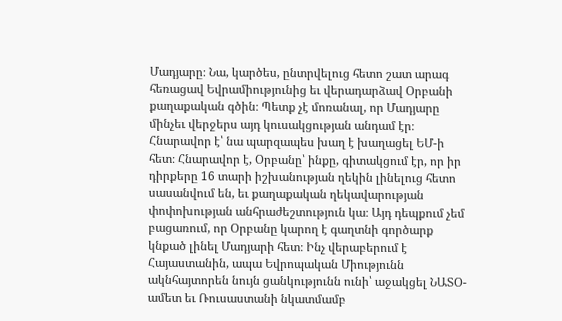Մադյարը։ Նա, կարծես, ընտրվելուց հետո շատ արագ հեռացավ Եվրամիությունից եւ վերադարձավ Օրբանի քաղաքական գծին։ Պետք չէ մոռանալ, որ Մադյարը մինչեւ վերջերս այդ կուսակցության անդամ էր։ Հնարավոր է՝ նա պարզապես խաղ է խաղացել ԵՄ-ի հետ։ Հնարավոր է, Օրբանը՝ ինքը, գիտակցում էր, որ իր դիրքերը 16 տարի իշխանության ղեկին լինելուց հետո սասանվում են, եւ քաղաքական ղեկավարության փոփոխության անհրաժեշտություն կա։ Այդ դեպքում չեմ բացառում, որ Օրբանը կարող է գաղտնի գործարք կնքած լինել Մադյարի հետ։ Ինչ վերաբերում է Հայաստանին, ապա Եվրոպական Միությունն ակնհայտորեն նույն ցանկությունն ունի՝ աջակցել ՆԱՏՕ-ամետ եւ Ռուսաստանի նկատմամբ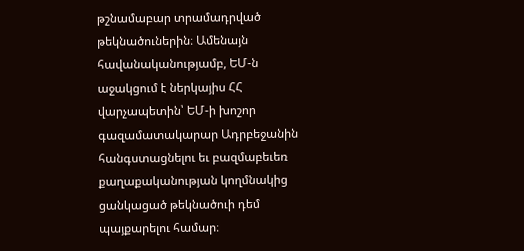թշնամաբար տրամադրված թեկնածուներին։ Ամենայն հավանականությամբ, ԵՄ-ն աջակցում է ներկայիս ՀՀ վարչապետին՝ ԵՄ-ի խոշոր գազամատակարար Ադրբեջանին հանգստացնելու եւ բազմաբեւեռ քաղաքականության կողմնակից ցանկացած թեկնածուի դեմ պայքարելու համար։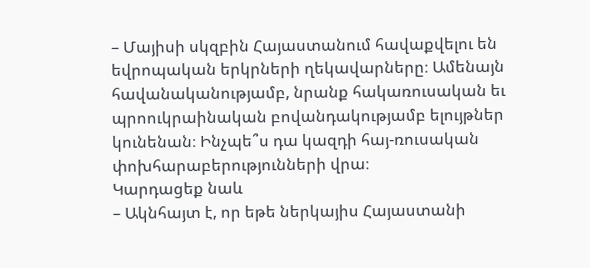– Մայիսի սկզբին Հայաստանում հավաքվելու են եվրոպական երկրների ղեկավարները։ Ամենայն հավանականությամբ, նրանք հակառուսական եւ պրոուկրաինական բովանդակությամբ ելույթներ կունենան։ Ինչպե՞ս դա կազդի հայ-ռուսական փոխհարաբերությունների վրա։
Կարդացեք նաև
– Ակնհայտ է, որ եթե ներկայիս Հայաստանի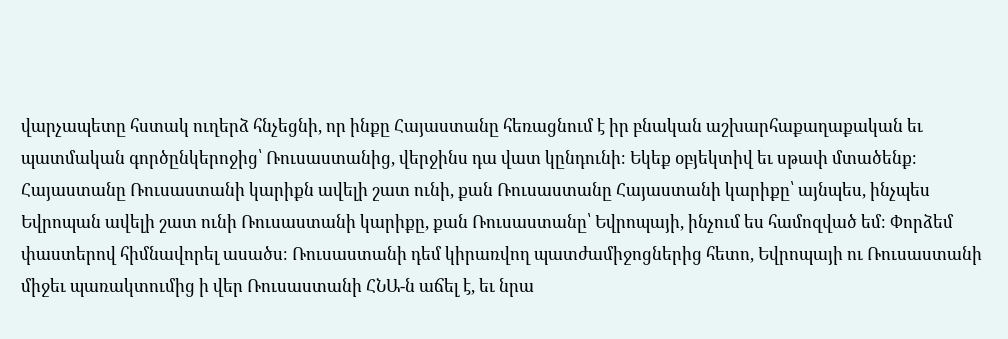վարչապետը հստակ ուղերձ հնչեցնի, որ ինքը Հայաստանը հեռացնում է իր բնական աշխարհաքաղաքական եւ պատմական գործընկերոջից՝ Ռուսաստանից, վերջինս դա վատ կընդունի։ Եկեք օբյեկտիվ եւ սթափ մտածենք։ Հայաստանը Ռուսաստանի կարիքն ավելի շատ ունի, քան Ռուսաստանը Հայաստանի կարիքը՝ այնպես, ինչպես Եվրոպան ավելի շատ ունի Ռուսաստանի կարիքը, քան Ռուսաստանը՝ Եվրոպայի, ինչում ես համոզված եմ։ Փորձեմ փաստերով հիմնավորել ասածս։ Ռուսաստանի դեմ կիրառվող պատժամիջոցներից հետո, Եվրոպայի ու Ռուսաստանի միջեւ պառակտումից ի վեր Ռուսաստանի ՀՆԱ-ն աճել է, եւ նրա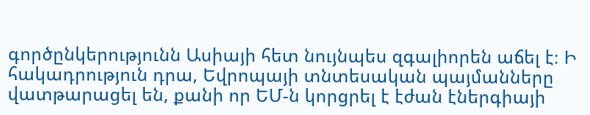գործընկերությունն Ասիայի հետ նույնպես զգալիորեն աճել է։ Ի հակադրություն դրա, Եվրոպայի տնտեսական պայմանները վատթարացել են, քանի որ ԵՄ-ն կորցրել է էժան էներգիայի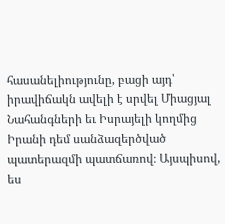հասանելիությունը, բացի այդ՝ իրավիճակն ավելի է սրվել Միացյալ Նահանգների եւ Իսրայելի կողմից Իրանի դեմ սանձազերծված պատերազմի պատճառով։ Այսպիսով, ես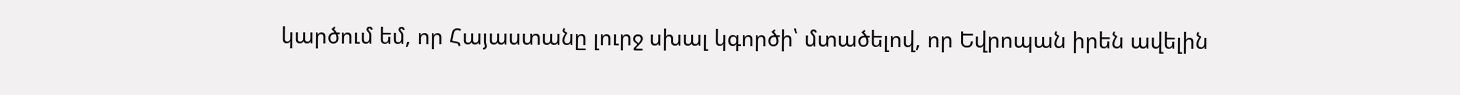կարծում եմ, որ Հայաստանը լուրջ սխալ կգործի՝ մտածելով, որ Եվրոպան իրեն ավելին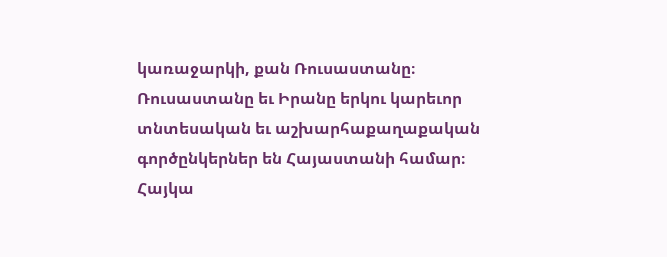կառաջարկի, քան Ռուսաստանը։ Ռուսաստանը եւ Իրանը երկու կարեւոր տնտեսական եւ աշխարհաքաղաքական գործընկերներ են Հայաստանի համար։
Հայկա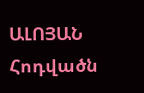ԱԼՈՅԱՆ
Հոդվածն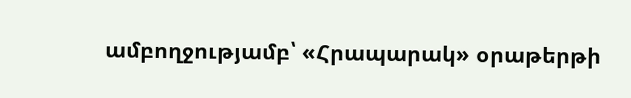ամբողջությամբ՝ «Հրապարակ» օրաթերթի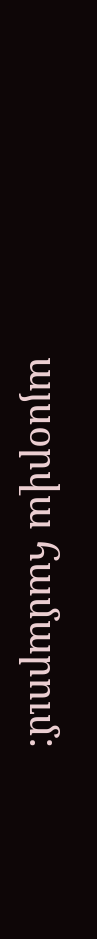այսօրվա համարում: